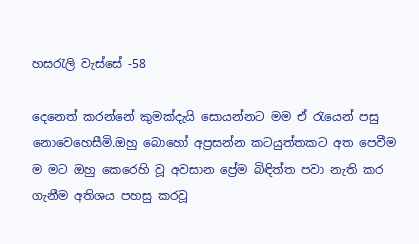හසරැලි වැස්සේ -58

දෙනෙත් කරන්නේ කුමක්දැයි සොයන්නට මම ඒ රැයෙන් පසු නොවෙහෙසීමි.ඔහු බොහෝ අප්‍රසන්න කටයුත්තකට අත පෙවීම ම මට ඔහු කෙරෙහි වූ අවසාන ප්‍රේම බිඳිත්ත පවා නැති කර ගැනීම අතිශය පහසු කරවූ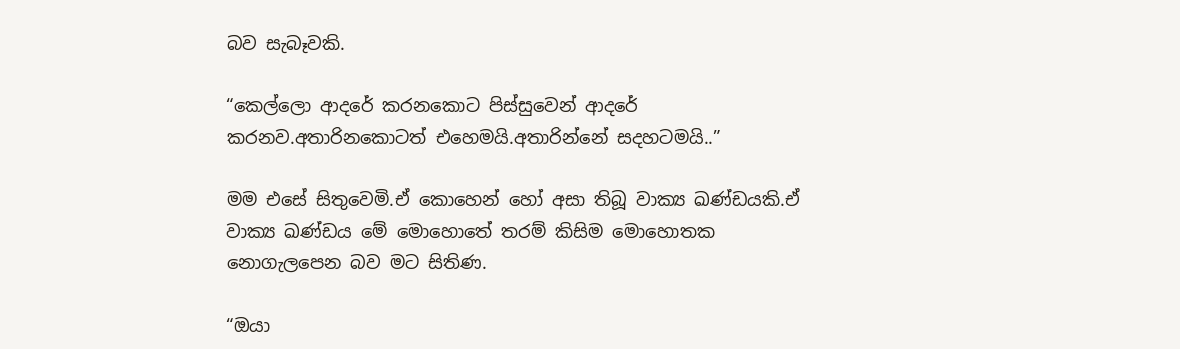බව සැබෑවකි.

“කෙල්ලො ආදරේ කරනකොට පිස්සුවෙන් ආදරේ කරනව.අතාරිනකොටත් එහෙමයි.අතාරින්නේ සදහටමයි..”

මම එසේ සිතුවෙමි.ඒ කොහෙන් හෝ අසා තිබූ වාක්‍ය ඛණ්ඩයකි.ඒ වාක්‍ය ඛණ්ඩය මේ මොහොතේ තරම් කිසිම මොහොතක නොගැලපෙන බව මට සිතිණ.

“ඔයා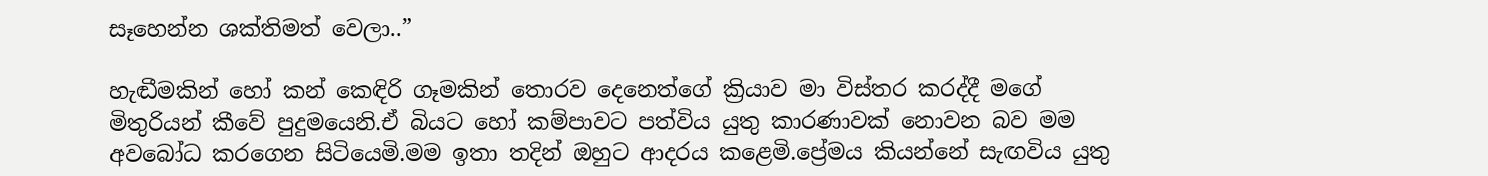සෑහෙන්න ශක්තිමත් වෙලා..”

හැඬීමකින් හෝ කන් කෙඳිරි ගෑමකින් තොරව දෙනෙත්ගේ ක්‍රියාව මා විස්තර කරද්දී මගේ මිතුරියන් කීවේ පුදුමයෙනි.ඒ බියට හෝ කම්පාවට පත්විය යුතු කාරණාවක් නොවන බව මම අවබෝධ කරගෙන සිටියෙමි.මම ඉතා තදින් ඔහුට ආදරය කළෙමි.ප්‍රේමය කියන්නේ සැඟවිය යුතු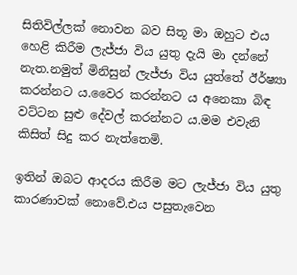සිතිවිල්ලක් නොවන බව සිතූ මා ඔහුට එය හෙළි කිරීම ලැජ්ජා විය යුතු දැයි මා දන්නේ නැත.නමුත් මිනිසුන් ලැජ්ජා විය යුත්තේ ඊර්ෂ්‍යා කරන්නට ය.වෛර කරන්නට ය අනෙකා බිඳ වට්ටන සුළු දේවල් කරන්නට ය.මම එවැනි කිසිත් සිදු කර නැත්තෙමි.

ඉතින් ඔබට ආදරය කිරීම මට ලැජ්ජා විය යුතු කාරණාවක් නොවේ.එය පසුතැවෙන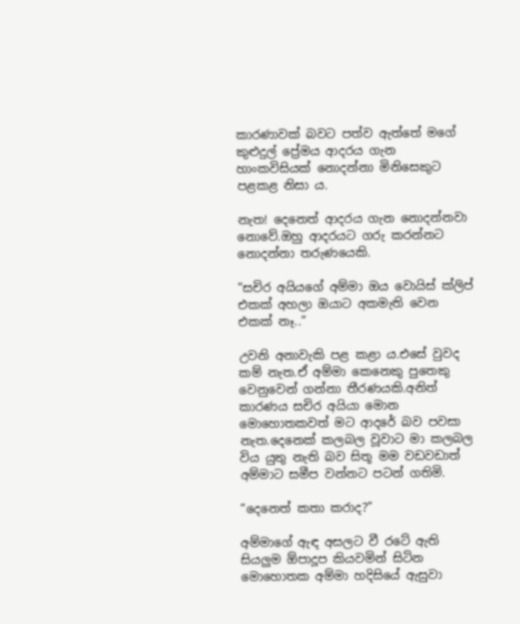කාරණාවක් බවට පත්ව ඇත්තේ මගේ කුළුදුල් ප්‍රේමය ආදරය ගැන හාංකවිසියක් නොදන්නා මිනිසෙකුට පළකළ නිසා ය.

නැත! දෙනෙත් ආදරය ගැන නොදන්නවා නොවේ.ඔහු ආදරයට ගරු කරන්නට නොදන්නා තරුණයෙකි.

“සචිර අයියගේ අම්මා ඔය වොයිස් ක්ලිප් එකක් අහලා ඔයාට අකමැති වෙන එකක් නෑ..”

උවනි අනාවැකි පළ කළා ය.එසේ වුවද කම් නැත.ඒ අම්මා කෙනෙකු පුතෙකු වෙනුවෙන් ගන්නා තීරණයකි.අනිත් කාරණය සචිර අයියා මොන මොහොතකවත් මට ආදරේ බව පවසා නැත.දෙනෙක් කලබල වූවාට මා කලබල විය යුතු නැති බව සිතූ මම වඩවඩාත් අම්මාට සමීප වන්නට පටන් ගතිමි.

“දෙනෙත් කතා කරාද?”

අම්මාගේ ඇඳ අසලට වී රටේ ඇති සියලුම ඕපාදූප කියවමින් සිටින මොහොතක අම්මා හදිසියේ ඇසුවා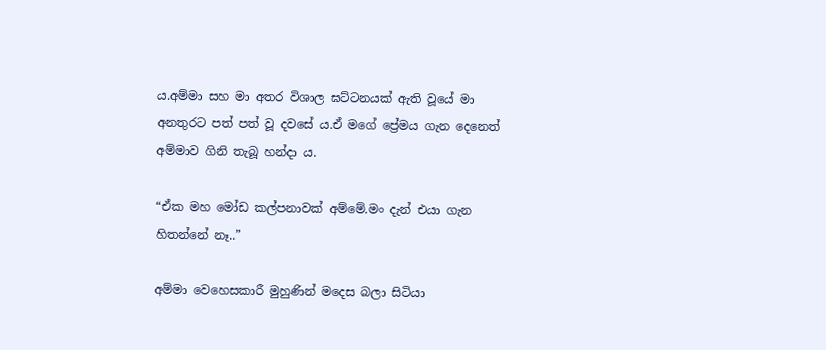ය.අම්මා සහ මා අතර විශාල ඝට්ටනයක් ඇති වූයේ මා අනතුරට පත් පත් වූ දවසේ ය.ඒ මගේ ප්‍රේමය ගැන දෙනෙත් අම්මාව ගිනි තැබූ හන්දා ය.

“ඒක මහ මෝඩ කල්පනාවක් අම්මේ.මං දැන් එයා ගැන හිතන්නේ නෑ..”

අම්මා වෙහෙසකාරී මුහුණින් මදෙස බලා සිටියා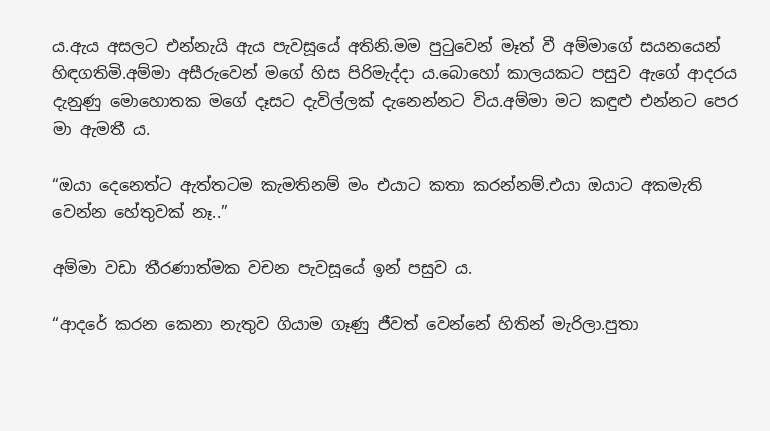ය.ඇය අසලට එන්නැයි ඇය පැවසූයේ අතිනි.මම පුටුවෙන් මෑත් වී අම්මාගේ සයනයෙන් හිඳගතිමි.අම්මා අසීරුවෙන් මගේ හිස පිරිමැද්දා ය.බොහෝ කාලයකට පසුව ඇගේ ආදරය දැනුණු මොහොතක මගේ දෑසට දැවිල්ලක් දැනෙන්නට විය.අම්මා මට කඳුළු එන්නට පෙර මා ඇමතී ය.

“ඔයා දෙනෙත්ට ඇත්තටම කැමතිනම් මං එයාට කතා කරන්නම්.එයා ඔයාට අකමැති වෙන්න හේතුවක් නෑ..”

අම්මා වඩා තීරණාත්මක වචන පැවසූයේ ඉන් පසුව ය.

“ආදරේ කරන කෙනා නැතුව ගියාම ගෑණු ජීවත් වෙන්නේ හිතින් මැරිලා.පුතා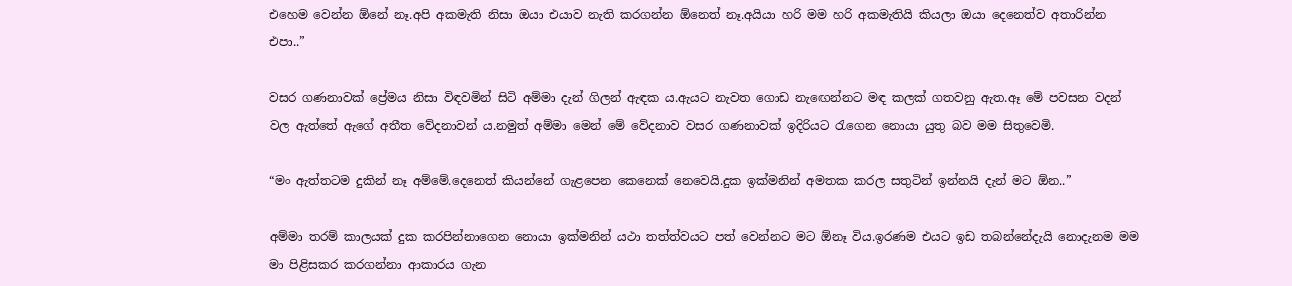එහෙම වෙන්න ඕනේ නෑ.අපි අකමැති නිසා ඔයා එයාව නැති කරගන්න ඕනෙත් නෑ.අයියා හරි මම හරි අකමැතියි කියලා ඔයා දෙනෙත්ව අතාරින්න එපා..”

වසර ගණනාවක් ප්‍රේමය නිසා විඳවමින් සිටි අම්මා දැන් ගිලන් ඇඳක ය.ඇයට නැවත ගොඩ නැඟෙන්නට මඳ කලක් ගතවනු ඇත.ඈ මේ පවසන වදන් වල ඇත්තේ ඇගේ අතීත වේදනාවන් ය.නමුත් අම්මා මෙන් මේ වේදනාව වසර ගණනාවක් ඉදිරියට රැගෙන නොයා යුතු බව මම සිතුවෙමි.

“මං ඇත්තටම දුකින් නෑ අම්මේ.දෙනෙත් කියන්නේ ගැළපෙන කෙනෙක් නෙවෙයි.දුක ඉක්මනින් අමතක කරල සතුටින් ඉන්නයි දැන් මට ඕන..”

අම්මා තරම් කාලයක් දුක කරපින්නාගෙන නොයා ඉක්මනින් යථා තත්ත්වයට පත් වෙන්නට මට ඕනෑ විය.ඉරණම එයට ඉඩ තබන්නේදැයි නොදැනම මම මා පිළිසකර කරගන්නා ආකාරය ගැන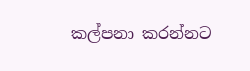කල්පනා කරන්නට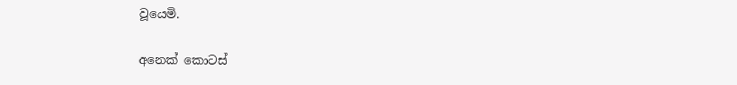වූයෙමි.

අනෙක් කොටස්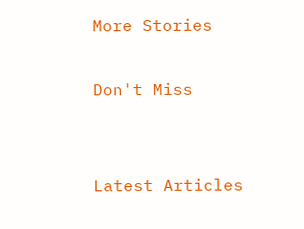More Stories

Don't Miss


Latest Articles